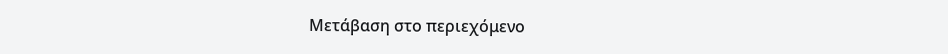Μετάβαση στο περιεχόμενο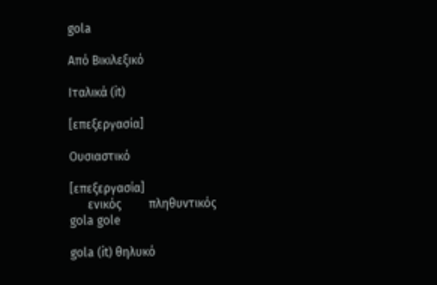gola

Από Βικιλεξικό

Ιταλικά (it)

[επεξεργασία]

Ουσιαστικό

[επεξεργασία]
      ενικός         πληθυντικός
gola gole

gola (it) θηλυκό